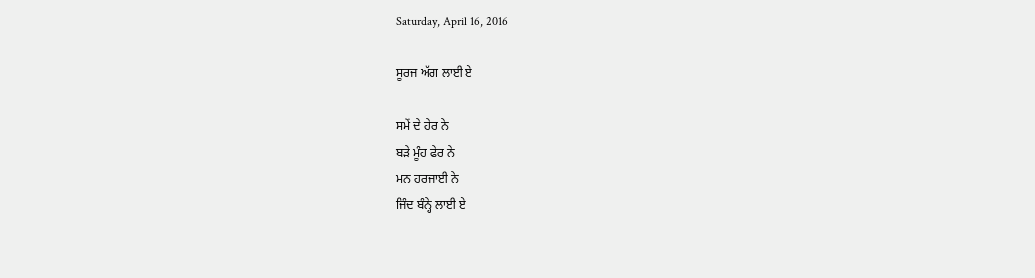Saturday, April 16, 2016

ਸੂਰਜ ਅੱਗ ਲਾਈ ਏ

ਸਮੇਂ ਦੇ ਹੇਰ ਨੇ
ਬੜੇ ਮੂੰਹ ਫੇਰ ਨੇ
ਮਨ ਹਰਜਾਈ ਨੇ
ਜਿੰਦ ਬੰਨ੍ਹੇ ਲਾਈ ਏ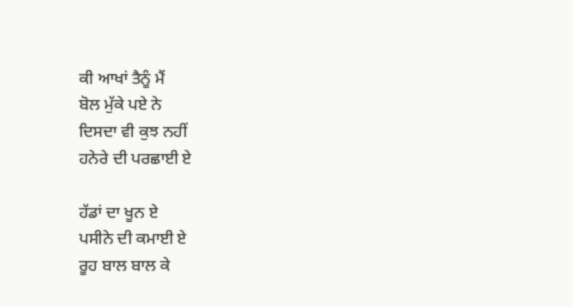ਕੀ ਆਖਾਂ ਤੈਨੂੰ ਮੈਂ
ਬੋਲ ਮੁੱਕੇ ਪਏ ਨੇ
ਦਿਸਦਾ ਵੀ ਕੁਝ ਨਹੀਂ
ਹਨੇਰੇ ਦੀ ਪਰਛਾਈ ਏ

ਹੱਡਾਂ ਦਾ ਖੂਨ ਏ
ਪਸੀਨੇ ਦੀ ਕਮਾਈ ਏ
ਰੂਹ ਬਾਲ ਬਾਲ ਕੇ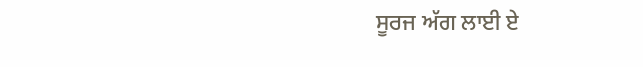ਸੂਰਜ ਅੱਗ ਲਾਈ ਏ